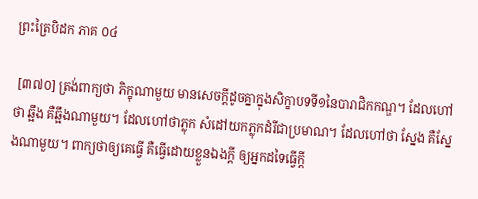ព្រះត្រៃបិដក ភាគ ០៤

 [៣៧០] ត្រង់ពាក្យថា ភិក្ខុណាមួយ មានសេចក្តីដូចគ្នាក្នុងសិក្ខាបទទី១នៃបារាជិកកណ្ឌ។ ដែលហៅថា ឆ្អឹង គឺឆ្អឹងណាមួយ។ ដែលហៅថាភ្លុក សំដៅយកភ្លុកដំរីជាប្រមាណ។ ដែលហៅថា ស្នែង គឺស្នែងណាមួយ។ ពាក្យថាឲ្យគេធ្វើ គឺធ្វើដោយខ្លួនឯងក្តី ឲ្យអ្នកដទៃធ្វើក្តី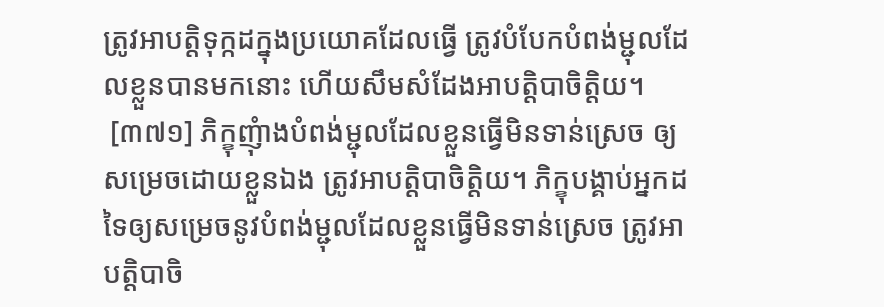ត្រូវអាបត្តិទុក្កដក្នុងប្រយោគដែលធ្វើ ត្រូវបំបែកបំពង់ម្ជុលដែលខ្លួនបានមកនោះ ហើយសឹមសំដែងអាបត្តិបាចិត្តិយ។
 [៣៧១] ភិក្ខុញុំាងបំពង់ម្ជុលដែលខ្លួនធ្វើមិនទាន់ស្រេច ឲ្យសម្រេចដោយខ្លួនឯង ត្រូវអាបត្តិបាចិត្តិយ។ ភិក្ខុបង្គាប់អ្នកដទៃឲ្យសម្រេចនូវបំពង់ម្ជុលដែលខ្លួនធ្វើមិនទាន់ស្រេច ត្រូវអាបត្តិបាចិ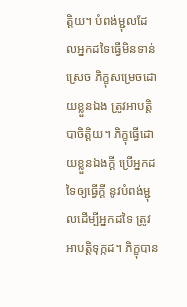ត្តិយ។ បំពង់ម្ជុលដែលអ្នកដទៃធ្វើមិនទាន់ស្រេច ភិក្ខុសម្រេចដោយខ្លួនឯង ត្រូវអាបត្តិបាចិត្តិយ។ ភិក្ខុធ្វើដោយខ្លួនឯងក្តី ប្រើអ្នកដទៃឲ្យធ្វើក្តី នូវបំពង់ម្ជុលដើម្បីអ្នកដទៃ ត្រូវអាបត្តិទុក្កដ។ ភិក្ខុបាន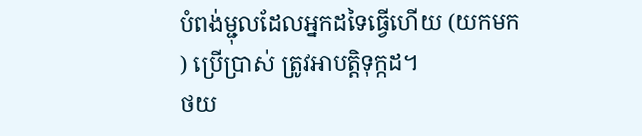បំពង់ម្ជុលដែលអ្នកដទៃធ្វើហើយ (យកមក) ប្រើប្រាស់ ត្រូវអាបត្តិទុក្កដ។
ថយ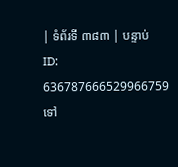| ទំព័រទី ៣៨៣ | បន្ទាប់
ID: 636787666529966759
ទៅ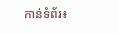កាន់ទំព័រ៖